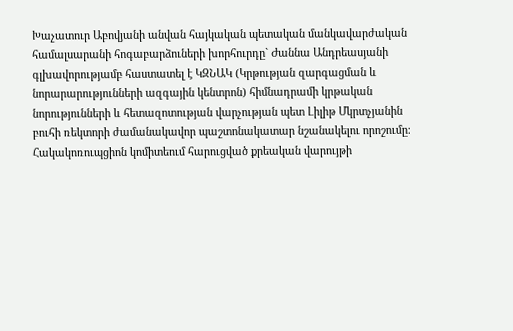Խաչատուր Աբովյանի անվան հայկական պետական մանկավարժական համալսարանի հոգաբարձուների խորհուրդը` Ժաննա Անդրեասյանի գլխավորությամբ հաստատել է ԿԶՆԱԿ (Կրթության զարգացման և նորարարությունների ազգային կենտրոն) հիմնադրամի կրթական նորությունների և հետազոտության վարչության պետ Լիլիթ Մկրտչյանին բուհի ռեկտորի ժամանակավոր պաշտոնակատար նշանակելու որոշումը։
Հակակոռուպցիոն կոմիտեում հարուցված քրեական վարույթի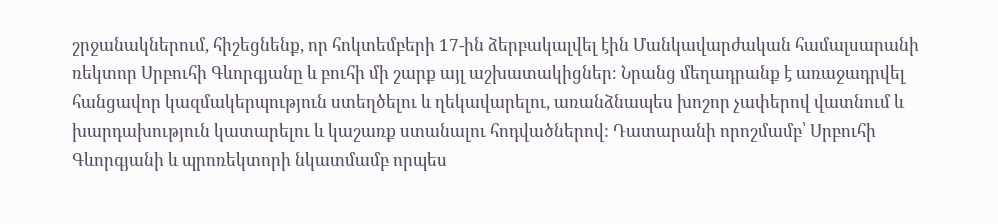շրջանակներում, հիշեցնենք, որ հոկտեմբերի 17-ին ձերբակալվել էին Մանկավարժական համալսարանի ռեկտոր Սրբուհի Գևորգյանը և բուհի մի շարք այլ աշխատակիցներ։ Նրանց մեղադրանք է առաջադրվել հանցավոր կազմակերպություն ստեղծելու և ղեկավարելու, առանձնապես խոշոր չափերով վատնում և խարդախություն կատարելու և կաշառք ստանալու հոդվածներով: Դատարանի որոշմամբ՝ Սրբուհի Գևորգյանի և պրոռեկտորի նկատմամբ որպես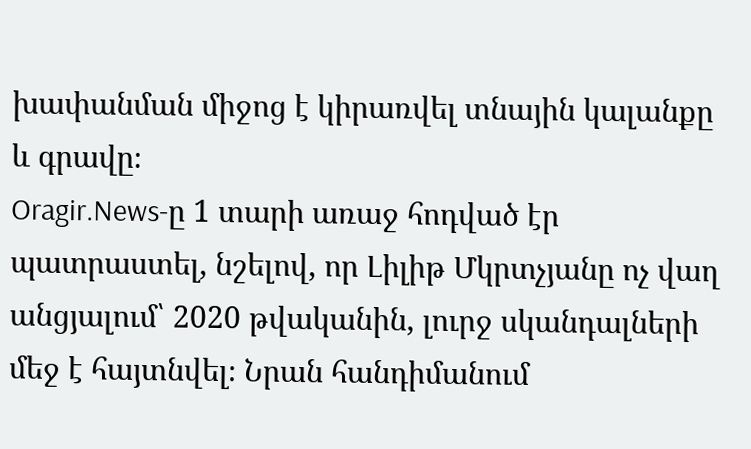խափանման միջոց է կիրառվել տնային կալանքը և գրավը։
Oragir.News-ը 1 տարի առաջ հոդված էր պատրաստել, նշելով, որ Լիլիթ Մկրտչյանը ոչ վաղ անցյալում՝ 2020 թվականին, լուրջ սկանդալների մեջ է հայտնվել։ Նրան հանդիմանում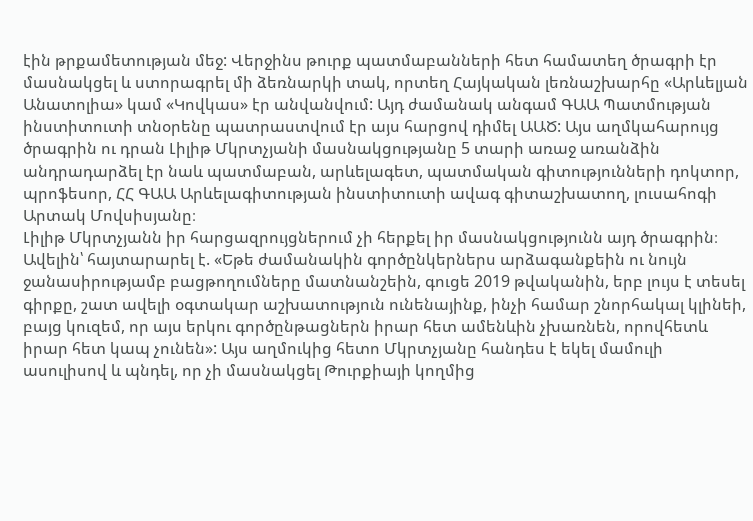էին թրքամետության մեջ: Վերջինս թուրք պատմաբանների հետ համատեղ ծրագրի էր մասնակցել և ստորագրել մի ձեռնարկի տակ, որտեղ Հայկական լեռնաշխարհը «Արևելյան Անատոլիա» կամ «Կովկաս» էր անվանվում: Այդ ժամանակ անգամ ԳԱԱ Պատմության ինստիտուտի տնօրենը պատրաստվում էր այս հարցով դիմել ԱԱԾ: Այս աղմկահարույց ծրագրին ու դրան Լիլիթ Մկրտչյանի մասնակցությանը 5 տարի առաջ առանձին անդրադարձել էր նաև պատմաբան, արևելագետ, պատմական գիտությունների դոկտոր, պրոֆեսոր, ՀՀ ԳԱԱ Արևելագիտության ինստիտուտի ավագ գիտաշխատող, լուսահոգի Արտակ Մովսիսյանը։
Լիլիթ Մկրտչյանն իր հարցազրույցներում չի հերքել իր մասնակցությունն այդ ծրագրին։ Ավելին՝ հայտարարել է. «Եթե ժամանակին գործընկերներս արձագանքեին ու նույն ջանասիրությամբ բացթողումները մատնանշեին, գուցե 2019 թվականին, երբ լույս է տեսել գիրքը, շատ ավելի օգտակար աշխատություն ունենայինք, ինչի համար շնորհակալ կլինեի, բայց կուզեմ, որ այս երկու գործընթացներն իրար հետ ամենևին չխառնեն, որովհետև իրար հետ կապ չունեն»: Այս աղմուկից հետո Մկրտչյանը հանդես է եկել մամուլի ասուլիսով և պնդել, որ չի մասնակցել Թուրքիայի կողմից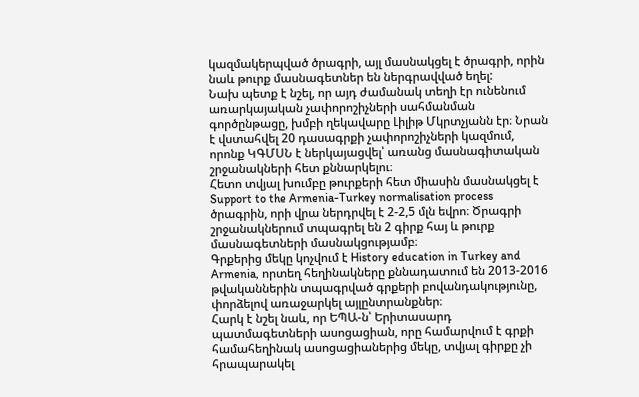կազմակերպված ծրագրի, այլ մասնակցել է ծրագրի, որին նաև թուրք մասնագետներ են ներգրավված եղել:
Նախ պետք է նշել, որ այդ ժամանակ տեղի էր ունենում առարկայական չափորոշիչների սահմանման գործընթացը, խմբի ղեկավարը Լիլիթ Մկրտչյանն էր։ Նրան է վստահվել 20 դասագրքի չափորոշիչների կազմում, որոնք ԿԳՄՍՆ է ներկայացվել՝ առանց մասնագիտական շրջանակների հետ քննարկելու։
Հետո տվյալ խումբը թուրքերի հետ միասին մասնակցել է Support to the Armenia-Turkey normalisation process ծրագրին, որի վրա ներդրվել է 2-2,5 մլն եվրո։ Ծրագրի շրջանակներում տպագրել են 2 գիրք հայ և թուրք մասնագետների մասնակցությամբ։
Գրքերից մեկը կոչվում է History education in Turkey and Armenia, որտեղ հեղինակները քննադատում են 2013-2016 թվականներին տպագրված գրքերի բովանդակությունը, փորձելով առաջարկել այլընտրանքներ։
Հարկ է նշել նաև, որ ԵՊԱ-ն՝ Երիտասարդ պատմագետների ասոցացիան, որը համարվում է գրքի համահեղինակ ասոցացիաներից մեկը, տվյալ գիրքը չի հրապարակել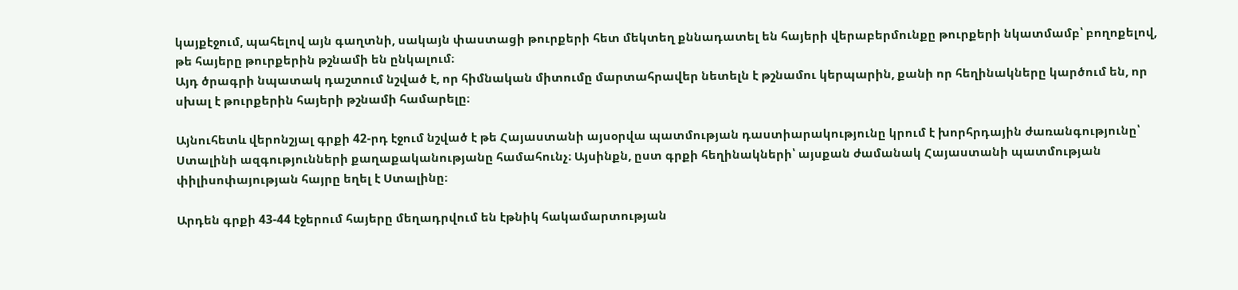կայքէջում, պահելով այն գաղտնի, սակայն փաստացի թուրքերի հետ մեկտեղ քննադատել են հայերի վերաբերմունքը թուրքերի նկատմամբ՝ բողոքելով, թե հայերը թուրքերին թշնամի են ընկալում։
Այդ ծրագրի նպատակ դաշտում նշված է, որ հիմնական միտումը մարտահրավեր նետելն է թշնամու կերպարին, քանի որ հեղինակները կարծում են, որ սխալ է թուրքերին հայերի թշնամի համարելը։

Այնուհետև վերոնշյալ գրքի 42-րդ էջում նշված է թե Հայաստանի այսօրվա պատմության դաստիարակությունը կրում է խորհրդային ժառանգությունը՝ Ստալինի ազգությունների քաղաքականությանը համահունչ։ Այսինքն, ըստ գրքի հեղինակների՝ այսքան ժամանակ Հայաստանի պատմության փիլիսոփայության հայրը եղել է Ստալինը։

Արդեն գրքի 43-44 էջերում հայերը մեղադրվում են էթնիկ հակամարտության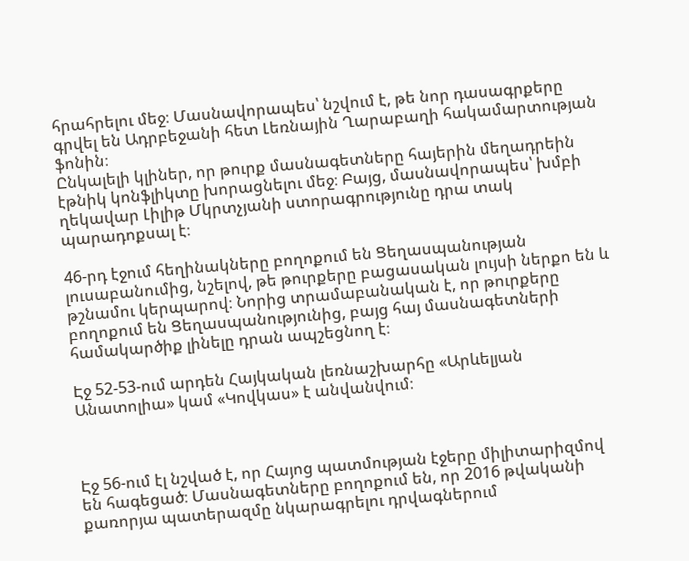հրահրելու մեջ։ Մասնավորապես՝ նշվում է, թե նոր դասագրքերը գրվել են Ադրբեջանի հետ Լեռնային Ղարաբաղի հակամարտության ֆոնին։
Ընկալելի կլիներ, որ թուրք մասնագետները հայերին մեղադրեին էթնիկ կոնֆլիկտը խորացնելու մեջ։ Բայց, մասնավորապես՝ խմբի ղեկավար Լիլիթ Մկրտչյանի ստորագրությունը դրա տակ պարադոքսալ է։

46-րդ էջում հեղինակները բողոքում են Ցեղասպանության լուսաբանումից, նշելով, թե թուրքերը բացասական լույսի ներքո են և թշնամու կերպարով։ Նորից տրամաբանական է, որ թուրքերը բողոքում են Ցեղասպանությունից, բայց հայ մասնագետների համակարծիք լինելը դրան ապշեցնող է։

Էջ 52-53-ում արդեն Հայկական լեռնաշխարհը «Արևելյան Անատոլիա» կամ «Կովկաս» է անվանվում։



Էջ 56-ում էլ նշված է, որ Հայոց պատմության էջերը միլիտարիզմով են հագեցած։ Մասնագետները բողոքում են, որ 2016 թվականի քառորյա պատերազմը նկարագրելու դրվագներում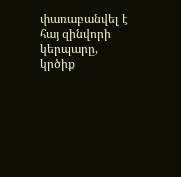փառաբանվել է հայ զինվորի կերպարը, կրծիք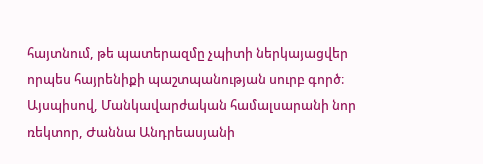հայտնում, թե պատերազմը չպիտի ներկայացվեր որպես հայրենիքի պաշտպանության սուրբ գործ։
Այսպիսով, Մանկավարժական համալսարանի նոր ռեկտոր, Ժաննա Անդրեասյանի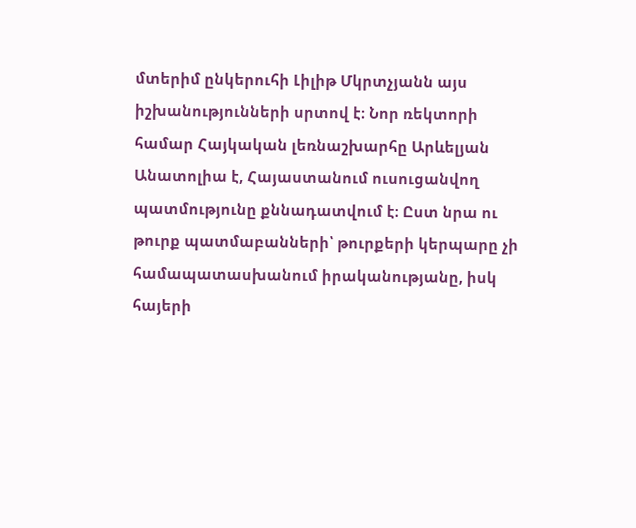մտերիմ ընկերուհի Լիլիթ Մկրտչյանն այս իշխանությունների սրտով է։ Նոր ռեկտորի համար Հայկական լեռնաշխարհը Արևելյան Անատոլիա է, Հայաստանում ուսուցանվող պատմությունը քննադատվում է։ Ըստ նրա ու թուրք պատմաբանների՝ թուրքերի կերպարը չի համապատասխանում իրականությանը, իսկ հայերի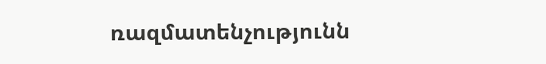ռազմատենչությունն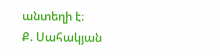անտեղի է։
Ք. Սահակյան